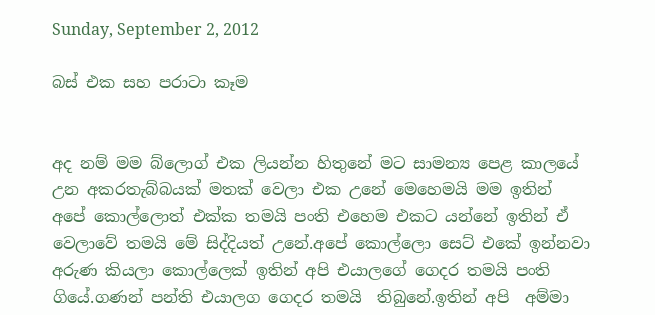Sunday, September 2, 2012

බස් එක සහ පරාටා කෑම


අද නම් මම බ්ලොග් එක ලියන්න හිතුනේ මට සාමන්‍ය පෙළ කාලයේ උන අකරතැබ්බයක් මතක් වෙලා එක උනේ මෙහෙමයි මම ඉතින් අපේ කොල්ලොත් එක්ක තමයි පංති එහෙම එකට යන්නේ ඉතින් ඒ වෙලාවේ තමයි මේ සිද්දියත් උනේ.අපේ කොල්ලො සෙට් එකේ ඉන්නවා අරුණ කියලා කොල්ලෙක් ඉතින් අපි එයාලගේ ගෙදර තමයි පංති ගියේ.ගණන් පන්ති එයාලග ගෙදර තමයි  තිබුනේ.ඉතින් අපි  අම්මා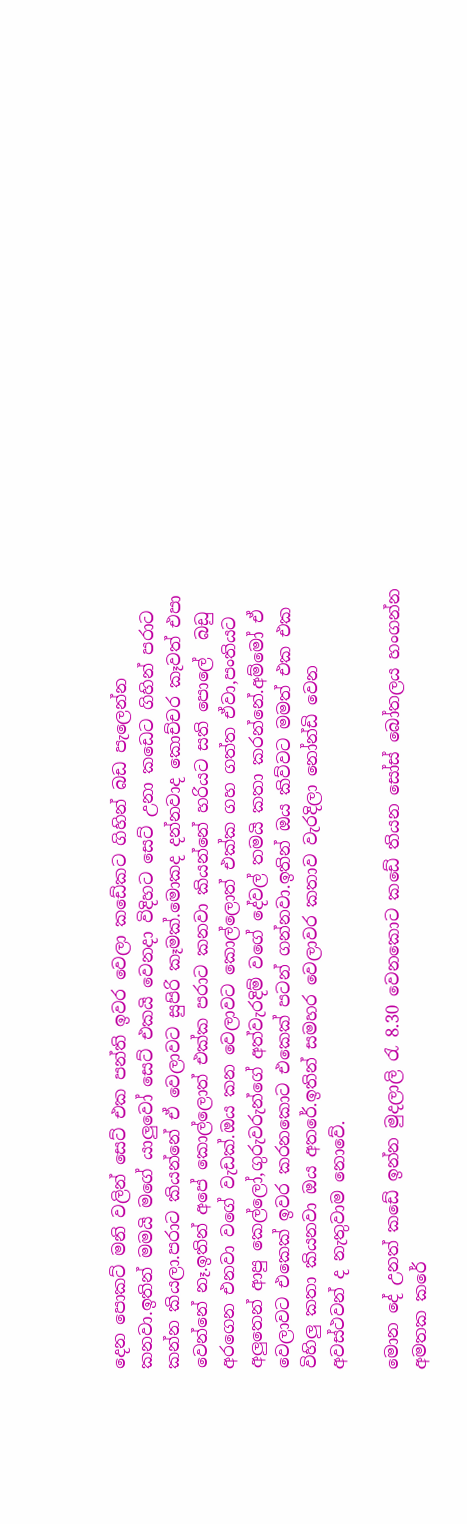දෙන පොකට් මනි වලින් සෙට් එක පන්ති ඉවර වෙලා කඩේකට ගිහින් බඩ පැලෙන්න කනවා.ඉතින් මමයි මගේ යාලුවෝ සෙට් එකයි වෙනදා විදිහට සෙට් උනා කඩෙට ගිහින් පරාට කන්න කියලා.පරාට කියන්නේ ඒ වෙලාවට සුපිරි කෑමක්.මොකද දන්නවාද කොච්චර කෑවත් එපා වෙන්නේ නෑ.ඉතින් අපේ කොල්ලොත් එක්ක පරාට කනවා කියන්නේ හරියට සති පොලේ  බඩු අරගෙන එනවා වගේ වැඩක්.ඔය කන වෙලාවට කොල්ලොත් එක්ක ගහ ගත්ත ඒවා,පංතියට අලුතෙන් ආපු කෙල්ලෝ,ගුරුවරුන්ගේ අත්වැරදිම් වගේ දේවල් තමයි කතා කරන්නේ.අම්මෝ ඒ වෙලාවට එකෙක් ඉවර කරනකොට එකෙක් පටන් ගන්නවා.ඉතින් ඔය කිව්වට මමත් එක එක විහිලු කතා කියනවා ඔය අතරේ.ඉතින් සමහර වෙලාවර කතාව වැරදිලා නෝන්ඩි වෙන අවස්ථවන් ද නැතුවාම නොවේ.

මොන දේ උනත් කඩේ ඉන්න මුදලාලි ‍රැ 8.30 වෙනකොට කඩේ තියන සෝස් බෝතලය හංගන්න අමතක කරේ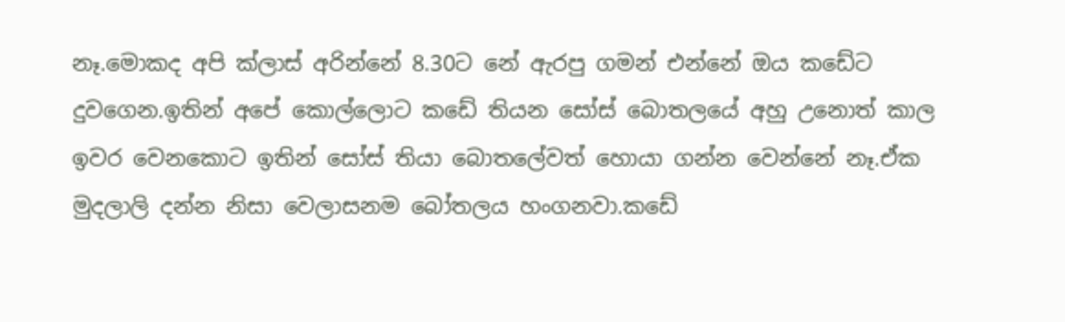නෑ.මොකද අපි ක්ලාස් අරින්නේ 8.30ට නේ ඇරපු ගමන් එන්නේ ඔය කඩේට දුවගෙන.ඉතින් අපේ කොල්ලොට කඩේ තියන සෝස් බොතලයේ අහු උනොත් කාල ඉවර වෙනකොට ඉතින් සෝස් තියා බොතලේවත් හොයා ගන්න වෙන්නේ නෑ.ඒක මුදලාලි දන්න නිසා වෙලාසනම බෝතලය හංගනවා.කඩේ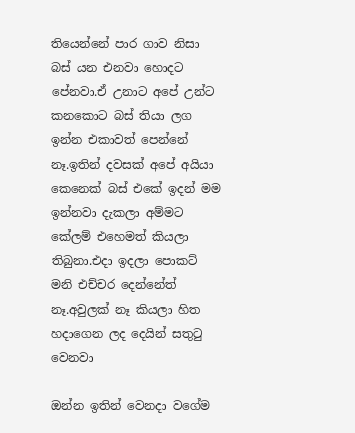තියෙන්නේ පාර ගාව නිසා බස් යන එනවා හොදට පේනවා.ඒ උනාට අපේ උන්ට කනකොට බස් තියා ලග ඉන්න එකාවත් පෙන්නේ නෑ.ඉතින් දවසක් අපේ අයියා කෙනෙක් බස් එකේ ඉදන් මම ඉන්නවා දැකලා අම්මට කේලම් එහෙමත් කියලා තිබුනා.එදා ඉදලා පොකට් මනි එච්චර දෙන්නේත් නෑ.අවුලක් නෑ කියලා හිත හදාගෙන ලද දෙයින් සතු‍ටු වෙනවා

ඔන්න ඉතින් වෙනදා වගේම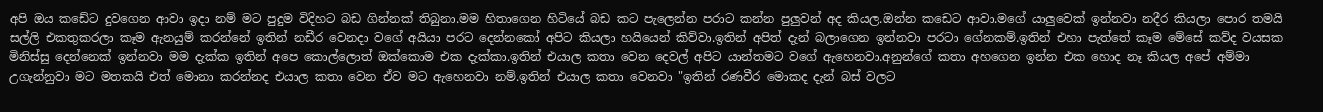අපි ඔය කඩේට දුවගෙන ආවා ඉදා නම් මට පුදුම විදිහට බඩ ගින්නක් තිබුනා.මම හිතාගෙන හිටියේ බඩ කට පැලෙන්න පරාට කන්න පුලුවන් අද කියල.ඔන්න කඩෙට ආවා.මගේ යාලුවෙක් ඉන්නවා නදීර කියලා පොර තමයි සල්ලි එකතුකරලා කෑම ඇනයුම් කරන්නේ ඉතින් නඩීර වෙනදා වගේ අයියා පරට දෙන්නකෝ අපිට කියලා හයියෙන් කිව්වා.ඉතින් අපිත් දැන් බලාගෙන ඉන්නවා පරටා ගේනකම්.ඉතින් එහා පැත්තේ කෑම මේසේ කව්ද වයසක මිනිස්සු දෙන්නෙක් ඉන්නවා මම දැක්ක ඉතින් අපෙ කොල්ලොත් ඔක්කොම එක දැක්කා.ඉතින් එයාල කතා වෙන දෙවල් අපිට යාන්තමට වගේ ඇහෙනවා.අනුන්ගේ කතා අහගෙන ඉන්න එක හොද නෑ කියල අපේ අම්මා උගැන්නුවා මට මතකයි එත් මොනා කරන්නද එයාල කතා වෙන ඒව මට ඇහෙනවා නම්.ඉතින් එයාල කතා වෙනවා "ඉතින් රණවීර මොකද දැන් බස් වලට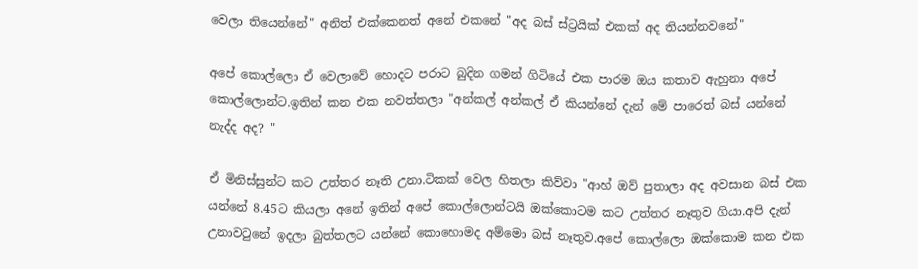වෙලා තියෙන්නේ" අනිත් එක්කෙනත් අනේ එකනේ "අද බස් ස්ට්‍රයික් එකක් අද තියන්නවනේ"

අපේ කොල්ලො ඒ වෙලාවේ හොදට පරාට බුදින ගමන් ගිටියේ එක පාරම ඔය කතාව ඇහුනා අපේ කොල්ලොන්ට.ඉතින් කන එක නවත්තලා "අන්කල් අන්කල් ඒ කියන්නේ දැන් මේ පාරෙත් බස් යන්නේ නැද්ද අද? "

ඒ මිනිස්සුන්ට කට උත්තර නෑති උනා.ටිකක් වෙල හිතලා කිව්වා "ආහ් ඔව් පුතාලා අද අවසාන බස් එක යන්නේ 8.45ට කියලා අනේ ඉතින් අපේ කොල්ලොන්ටයි ඔක්කොටම කට උත්තර නෑතුව ගියා.අපි දැන් උනාව‍ටුනේ ඉදලා බුත්තලට යන්නේ කොහොමද අම්මො බස් නෑතුව.අපේ කොල්ලො ඔක්කොම කන එක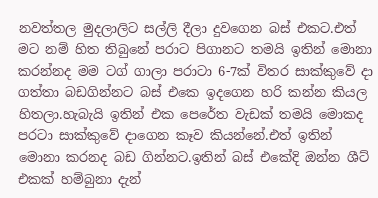නවත්තල මුදලාලිට සල්ලි දීලා දුවගෙන බස් එකට.එත් මට නම් හිත තිබුනේ පරාට පිගානට තමයි ඉතින් මොනා කරන්නද මම ටග් ගාලා පරාටා 6-7ක් විතර සාක්කුවේ දා ගත්තා බඩගින්නට බස් එකෙ ඉදගෙන හරි කන්න කියල හිතලා.හැබැයි ඉතින් එක පෙරේත වැඩක් තමයි මොකද පරටා සාක්කුවේ දාගෙන කෑව කියන්නේ.එත් ඉතින් මොනා කරනද බඩ ගින්නට.ඉතින් බස් එකේදි ඔන්න ශීට් එකක් හම්බුනා දැන්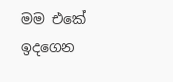මම එකේ ඉදගෙන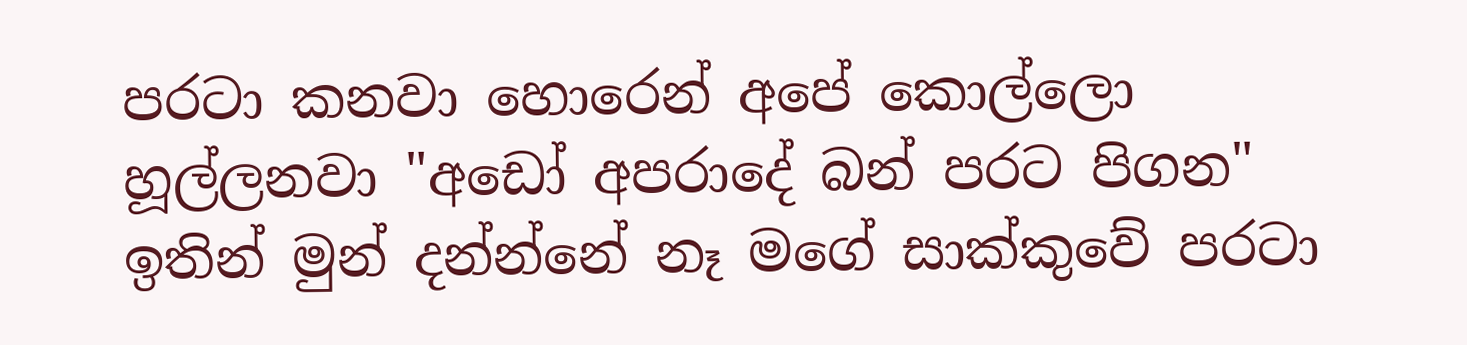පරටා කනවා හොරෙන් අපේ කොල්ලො හූල්ලනවා "අඩෝ අපරාදේ බන් පරට පිගන" ඉතින් මුන් දන්න්නේ නෑ මගේ සාක්කුවේ පරටා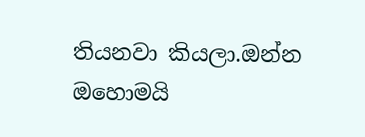තියනවා කියලා.ඔන්න ඔහොමයි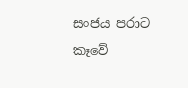සංජය පරාට කෑවේ